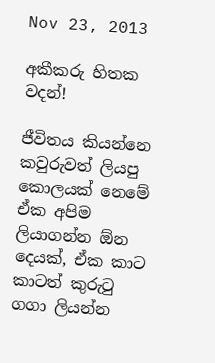Nov 23, 2013

අකීකරු හිතක වදන්!

ජීවිතය කියන්නෙ කවුරුවත් ලියපු කොලයක් නෙමේ ඒක අපිම ලියාගන්න ඕන දෙයක්, ඒක කාට කාටත් කුරුටු ගගා ලියන්න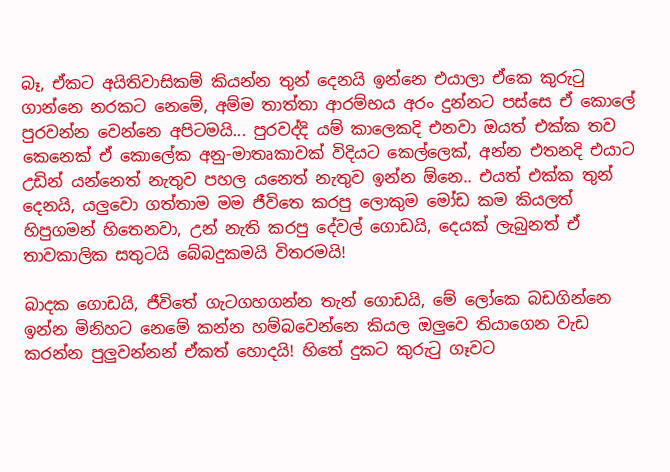බෑ, ඒකට අයිතිවාසිකම් කියන්න තුන් දෙනයි ඉන්නෙ එයාලා ඒකෙ කුරුටු ගාන්නෙ නරකට නෙමේ, අම්ම තාත්තා ආරම්භය අරං දුන්නට පස්සෙ ඒ කොලේ පුරවන්න වෙන්නෙ අපිටමයි... පුරවද්දි යම් කාලෙකදි එනවා ඔයත් එක්ක තව කෙනෙක් ඒ කොලේක අනු-මාතෘකාවක් විදියට කෙල්ලෙක්, අන්න එතනදි එයාට උඩින් යන්නෙත් නැතුව පහල යනෙත් නැතුව ඉන්න ඕනෙ.. එයත් එක්ක තුන් දෙනයි, යලුවො ගත්තාම මම ජීවිතෙ කරපු ලොකුම මෝඩ කම කියලත් හිපුගමන් හිතෙනවා, උන් නැති කරපු දේවල් ගොඩයි, දෙයක් ලැබුනත් ඒ තාවකාලික සතුටයි බේබදුකමයි විතරමයි!

බාදක ගොඩයි, ජීවිතේ ගැටගහගන්න තැන් ගොඩයි, මේ ලෝකෙ බඩගින්නෙ ඉන්න මිනිහට නෙමේ කන්න හම්බවෙන්නෙ කියල ඔලුවෙ තියාගෙන වැඩ කරන්න පුලුවන්නන් ඒකත් හොදයි! හිතේ දුකට කුරුටු ගෑවට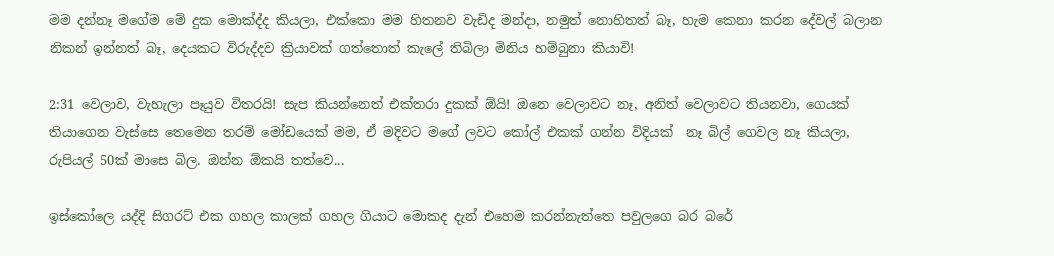මම දන්නෑ මගේම මේ දුක මොක්ද්ද කියලා, එක්කො මම හිතනව වැඩිද මන්දා, නමුත් නොහිතත් බෑ, හැම කෙනා කරන දේවල් බලාන නිකන් ඉන්නත් බෑ, දෙයකට විරුද්දව ක්‍රියාවක් ගත්තොත් කැලේ තිබිලා මිනිය හම්බුනා කියාවි!

2:31 වෙලාව, වැහැලා පෑයුව විතරයි! සැප කියන්නෙත් එක්තරා දුකක් ඕයි! ඔනෙ වෙලාවට නෑ, අනිත් වෙලාවට තියනවා, ගෙයක් තියාගෙන වැස්සෙ තෙමෙන තරම් මෝඩයෙක් මම, ඒ මදිවට මගේ ලවට කෝල් එකක් ගන්න විදියක්  නෑ බිල් ගෙවල නෑ කියලා, රුපියල් 50ක් මාසෙ බිල. ඔන්න ඕකයි තත්වෙ...

ඉස්කෝලෙ යද්දි සිගරට් එක ගහල කාලක් ගහල ගියාට මොකද දැන් එහෙම කරන්නැත්තෙ පවුලගෙ බර බරේ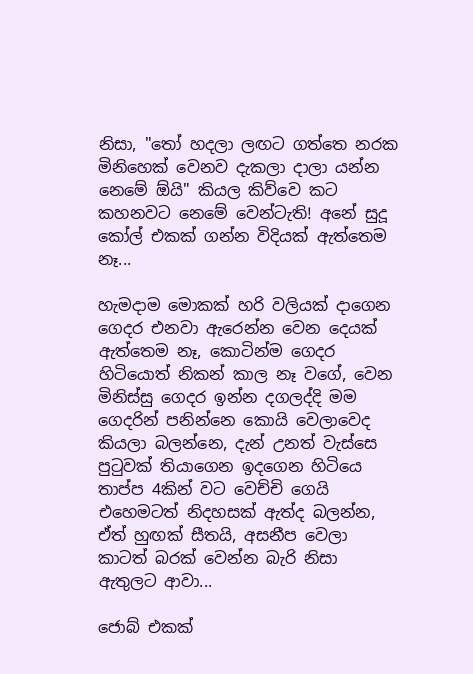නිසා, "තෝ හදලා ලඟට ගත්තෙ නරක මිනිහෙක් වෙනව දැකලා දාලා යන්න නෙමේ ඕයි" කියල කිව්වෙ කට කහනවට නෙමේ වෙන්ටැති! අනේ සුදූ කෝල් එකක් ගන්න විදියක් ඇත්තෙම නෑ...

හැමදාම මොකක් හරි වලියක් දාගෙන ගෙදර එනවා ඇරෙන්න වෙන දෙයක් ඇත්තෙම නෑ, කොටින්ම ගෙදර හිටියොත් නිකන් කාල නෑ වගේ, වෙන මිනිස්සු ගෙදර ඉන්න දගලද්දි මම ගෙදරින් පනින්නෙ කොයි වෙලාවෙද කියලා බලන්නෙ, දැන් උනත් වැස්සෙ පුටුවක් තියාගෙන ඉදගෙන හිටියෙ තාප්ප 4කින් වට වෙච්චි ගෙයි එහෙමටත් නිදහසක් ඇත්ද බලන්න, ඒත් හුඟක් සීතයි, අසනීප වෙලා කාටත් බරක් වෙන්න බැරි නිසා ඇතුලට ආවා...

ජොබ් එකක්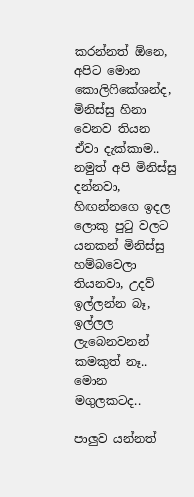කරන්නත් ඕනෙ, අපිට මොන කොලිෆිකේශන්ද, මිනිස්සු හිනා වෙනව තියන ඒවා දැක්කාම.. නමුත් අපි මිනිස්සු දන්නවා, හිඟන්නගෙ ඉදල ලොකු පුටු වලට යනකන් මිනිස්සු හම්බවෙලා තියනවා, උදව් ඉල්ලන්න බෑ, ඉල්ලල ලැබෙනවනන් කමකුත් නෑ.. මොන මගුලකටද..

පාලුව යන්නත්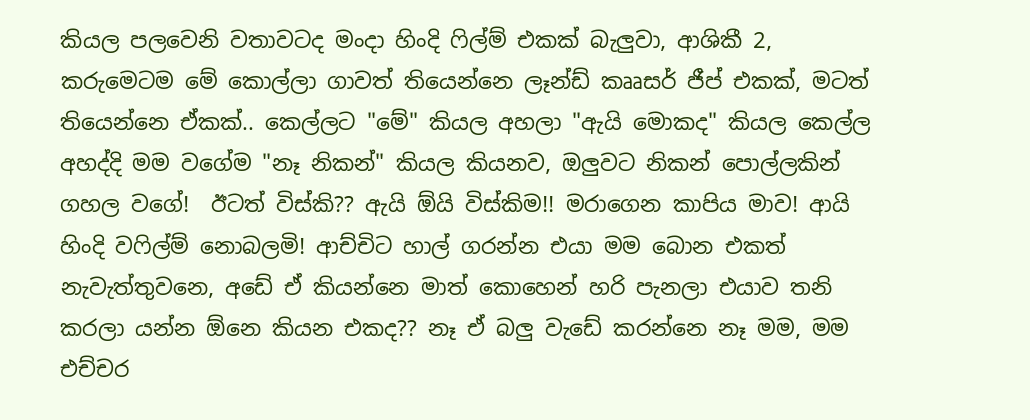කියල පලවෙනි වතාවටද මංදා හිංදි ෆිල්ම් එකක් බැලුවා, ආශිකී 2, කරුමෙටම මේ කොල්ලා ගාවත් තියෙන්නෙ ලෑන්ඩ් කෲසර් ජීප් එකක්, මටත් තියෙන්නෙ ඒකක්.. කෙල්ලට "මේ" කියල අහලා "ඇයි මොකද" කියල කෙල්ල අහද්දි මම වගේම "නෑ නිකන්" කියල කියනව, ඔලුවට නිකන් පොල්ලකින් ගහල වගේ!  ඊටත් විස්කි?? ඇයි ඕයි විස්කිම!! මරාගෙන කාපිය මාව! ආයි හිංදි වෆිල්ම් නොබලමි! ආච්චිට හාල් ගරන්න එයා මම බොන එකත් නැවැත්තුවනෙ, අඩේ ඒ කියන්නෙ මාත් කොහෙන් හරි පැනලා එයාව තනි කරලා යන්න ඕනෙ කියන එකද?? නෑ ඒ බලු වැඩේ කරන්නෙ නෑ මම, මම එච්චර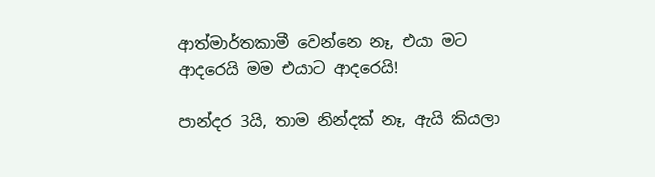ආත්මාර්තකාමී වෙන්නෙ නෑ, එයා මට ආදරෙයි මම එයාට ආදරෙයි!

පාන්දර 3යි, තාම නින්දක් නෑ, ඇයි කියලා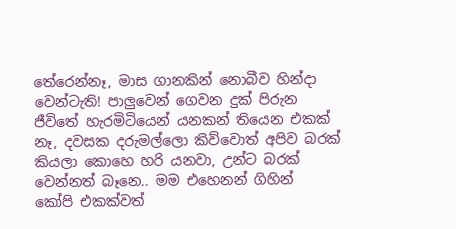තේරෙන්නෑ, මාස ගානකින් නොබීව හින්දා වෙන්ටැති! පාලුවෙන් ගෙවන දුක් පිරුන ජීවිතේ හැරමිටියෙන් යනකන් තියෙන එකක් නෑ, දවසක දරුමල්ලො කිව්වොත් අපිව බරක් කියලා කොහෙ හරි යනවා, උන්ට බරක් වෙන්නත් බෑනෙ.. මම එහෙනන් ගිහින්  කෝපි එකක්වත්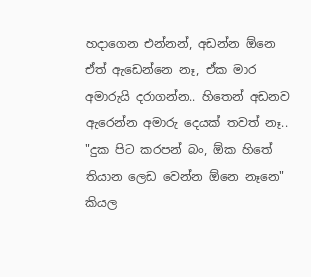හදාගෙන එන්නන්, අඩන්න ඕනෙ ඒත් ඇඩෙන්නෙ නෑ, ඒක මාර අමාරුයි දරාගන්න.. හිතෙන් අඩනව ඇරෙන්න අමාරු දෙයක් තවත් නෑ.. "දුක පිට කරපන් බං, ඕක හිතේ තියාන ලෙඩ වෙන්න ඕනෙ නෑනෙ" කියල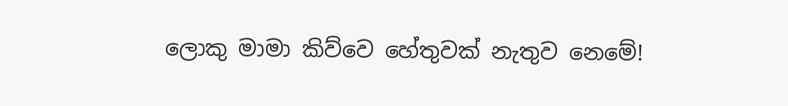ලොකු මාමා කිව්වෙ හේතුවක් නැතුව නෙමේ!